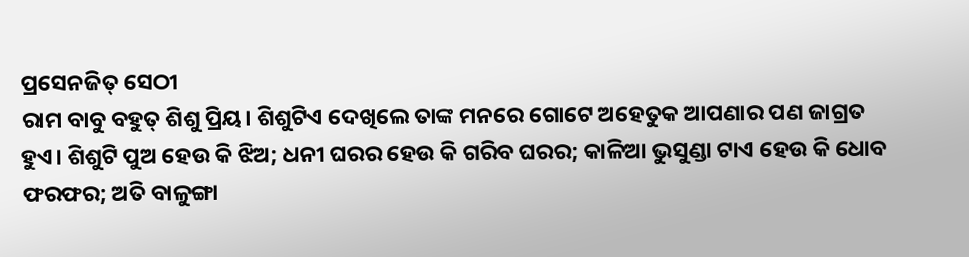ପ୍ରସେନଜିତ୍ ସେଠୀ
ରାମ ବାବୁ ବହୁତ୍ ଶିଶୁ ପ୍ରିୟ। ଶିଶୁଟିଏ ଦେଖିଲେ ତାଙ୍କ ମନରେ ଗୋଟେ ଅହେତୁକ ଆପଣାର ପଣ ଜାଗ୍ରତ ହୁଏ। ଶିଶୁଟି ପୁଅ ହେଉ କି ଝିଅ; ଧନୀ ଘରର ହେଉ କି ଗରିବ ଘରର; କାଳିଆ ଭୁସୁଣ୍ଡା ଟାଏ ହେଉ କି ଧୋବ ଫରଫର; ଅତି ବାଳୁଙ୍ଗା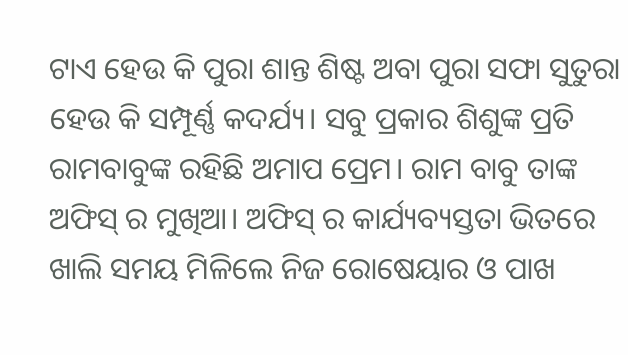ଟାଏ ହେଉ କି ପୁରା ଶାନ୍ତ ଶିଷ୍ଟ ଅବା ପୁରା ସଫା ସୁତୁରା ହେଉ କି ସମ୍ପୂର୍ଣ୍ଣ କଦର୍ଯ୍ୟ। ସବୁ ପ୍ରକାର ଶିଶୁଙ୍କ ପ୍ରତି ରାମବାବୁଙ୍କ ରହିଛି ଅମାପ ପ୍ରେମ। ରାମ ବାବୁ ତାଙ୍କ ଅଫିସ୍ ର ମୁଖିଆ। ଅଫିସ୍ ର କାର୍ଯ୍ୟବ୍ୟସ୍ତତା ଭିତରେ ଖାଲି ସମୟ ମିଳିଲେ ନିଜ ରୋଷେୟାର ଓ ପାଖ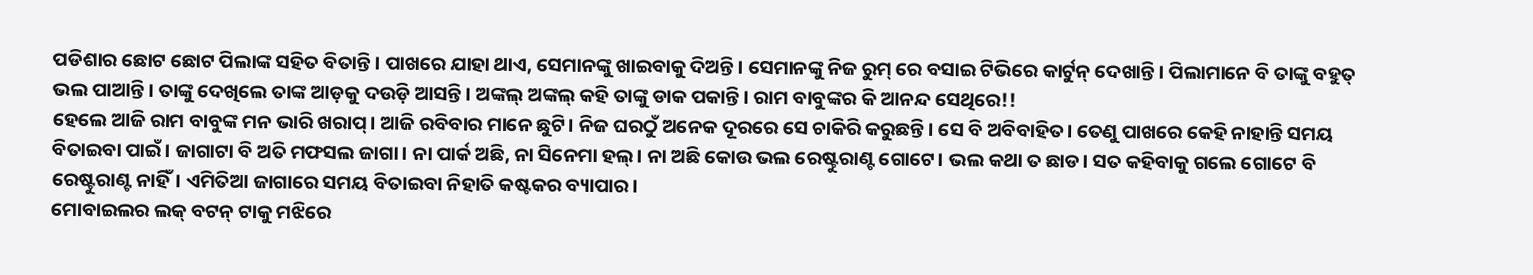ପଡିଶାର ଛୋଟ ଛୋଟ ପିଲାଙ୍କ ସହିତ ବିତାନ୍ତି। ପାଖରେ ଯାହା ଥାଏ, ସେମାନଙ୍କୁ ଖାଇବାକୁ ଦିଅନ୍ତି। ସେମାନଙ୍କୁ ନିଜ ରୁମ୍ ରେ ବସାଇ ଟିଭିରେ କାର୍ଟୁନ୍ ଦେଖାନ୍ତି। ପିଲାମାନେ ବି ତାଙ୍କୁ ବହୁତ୍ ଭଲ ପାଆନ୍ତି। ତାଙ୍କୁ ଦେଖିଲେ ତାଙ୍କ ଆଡ଼କୁ ଦଉଡ଼ି ଆସନ୍ତି। ଅଙ୍କଲ୍ ଅଙ୍କଲ୍ କହି ତାଙ୍କୁ ଡାକ ପକାନ୍ତି। ରାମ ବାବୁଙ୍କର କି ଆନନ୍ଦ ସେଥିରେ!!
ହେଲେ ଆଜି ରାମ ବାବୁଙ୍କ ମନ ଭାରି ଖରାପ୍। ଆଜି ରବିବାର ମାନେ ଛୁଟି। ନିଜ ଘରଠୁଁ ଅନେକ ଦୂରରେ ସେ ଚାକିରି କରୁଛନ୍ତି। ସେ ବି ଅବିବାହିତ। ତେଣୁ ପାଖରେ କେହି ନାହାନ୍ତି ସମୟ ବିତାଇବା ପାଇଁ। ଜାଗାଟା ବି ଅତି ମଫସଲ ଜାଗା। ନା ପାର୍କ ଅଛି, ନା ସିନେମା ହଲ୍। ନା ଅଛି କୋଉ ଭଲ ରେଷ୍ଟୁରାଣ୍ଟ ଗୋଟେ। ଭଲ କଥା ତ ଛାଡ। ସତ କହିବାକୁ ଗଲେ ଗୋଟେ ବି ରେଷ୍ଟୁରାଣ୍ଟ ନାହିଁ। ଏମିତିଆ ଜାଗାରେ ସମୟ ବିତାଇବା ନିହାତି କଷ୍ଟକର ବ୍ୟାପାର।
ମୋବାଇଲର ଲକ୍ ବଟନ୍ ଟାକୁ ମଝିରେ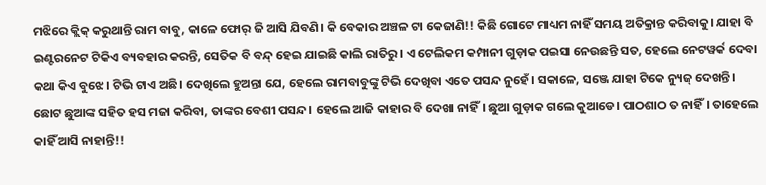ମଝିରେ କ୍ଲିକ୍ କରୁଥାନ୍ତି ରାମ ବାବୁ, କାଳେ ଫୋର୍ ଜି ଆସି ଯିବଣି। କି ବେକାର ଅଞ୍ଚଳ ଟା କେଜାଣି!! କିଛି ଗୋଟେ ମାଧ୍ୟମ ନାହିଁ ସମୟ ଅତିକ୍ରାନ୍ତ କରିବାକୁ। ଯାହା ବି ଇଣ୍ଟରନେଟ ଟିକିଏ ବ୍ୟବହାର କରନ୍ତି, ସେତିକ ବି ବନ୍ଦ୍ ହେଇ ଯାଇଛି କାଲି ରାତିରୁ। ଏ ଟେଲିକମ କମ୍ପାନୀ ଗୁଡ଼ାକ ପଇସା ନେଉଛନ୍ତି ସତ, ହେଲେ ନେଟୱର୍କ ଦେବା କଥା କିଏ ବୁଝେ। ଟିଭି ଟାଏ ଅଛି। ଦେଖିଲେ ହୁଅନ୍ତା ଯେ, ହେଲେ ରାମବାବୁଙ୍କୁ ଟିଭି ଦେଖିବା ଏତେ ପସନ୍ଦ ନୁହେଁ। ସକାଳେ, ସଞ୍ଜେ ଯାହା ଟିକେ ନ୍ୟୁଜ୍ ଦେଖନ୍ତି। ଛୋଟ ଛୁଆଙ୍କ ସହିତ ହସ ମଜା କରିବା, ତାଙ୍କର ବେଶୀ ପସନ୍ଦ। ହେଲେ ଆଜି କାହାର ବି ଦେଖା ନାହିଁ। ଛୁଆ ଗୁଡ଼ାକ ଗଲେ କୁଆଡେ। ପାଠଶାଠ ତ ନାହିଁ। ତାହେଲେ କାହିଁ ଆସି ନାହାନ୍ତି!!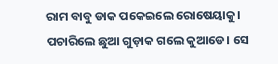ରାମ ବାବୁ ଡାକ ପକେଇଲେ ରୋଷେୟାକୁ। ପଚାରିଲେ ଛୁଆ ଗୁଡ଼ାକ ଗଲେ କୁଆଡେ। ସେ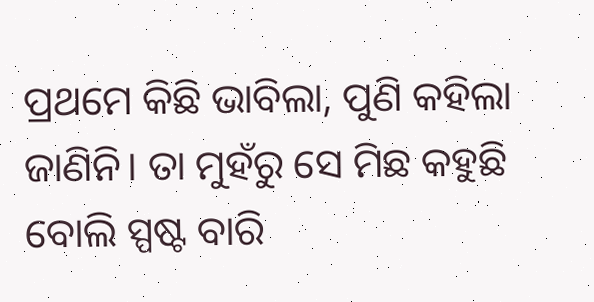ପ୍ରଥମେ କିଛି ଭାବିଲା, ପୁଣି କହିଲା ଜାଣିନି। ତା ମୁହଁରୁ ସେ ମିଛ କହୁଛି ବୋଲି ସ୍ପଷ୍ଟ ବାରି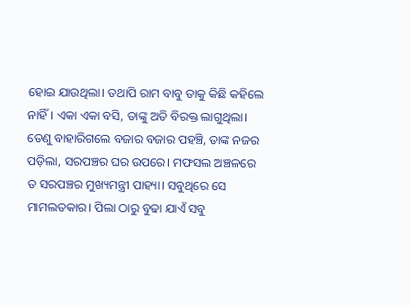ହୋଇ ଯାଉଥିଲା। ତଥାପି ରାମ ବାବୁ ତାକୁ କିଛି କହିଲେ ନାହିଁ। ଏକା ଏକା ବସି, ତାଙ୍କୁ ଅତି ବିରକ୍ତ ଲାଗୁଥିଲା। ତେଣୁ ବାହାରିଗଲେ ବଜାର ବଜାର ପହଞ୍ଚି, ତାଙ୍କ ନଜର ପଡ଼ିଲା, ସରପଞ୍ଚର ଘର ଉପରେ। ମଫସଲ ଅଞ୍ଚଳରେ ତ ସରପଞ୍ଚର ମୁଖ୍ୟମନ୍ତ୍ରୀ ପାହ୍ୟା। ସବୁଥିରେ ସେ ମାମଲତକାର। ପିଲା ଠାରୁ ବୁଢା ଯାଏଁ ସବୁ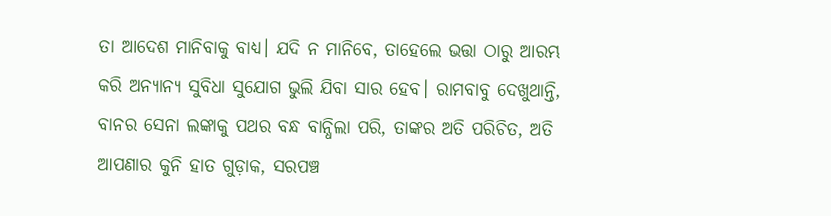ତା ଆଦେଶ ମାନିବାକୁ ବାଧ୍ୟ। ଯଦି ନ ମାନିବେ, ତାହେଲେ ଭତ୍ତା ଠାରୁ ଆରମ୍ଭ କରି ଅନ୍ୟାନ୍ୟ ସୁବିଧା ସୁଯୋଗ ଭୁଲି ଯିବା ସାର ହେବ। ରାମବାବୁ ଦେଖୁଥାନ୍ତି, ବାନର ସେନା ଲଙ୍କାକୁ ପଥର ବନ୍ଧ ବାନ୍ଧିଲା ପରି, ତାଙ୍କର ଅତି ପରିଚିତ, ଅତି ଆପଣାର କୁନି ହାତ ଗୁଡ଼ାକ, ସରପଞ୍ଚ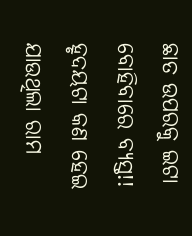ଛାତ ଉପରକୁ ଇଟା ବୋହିବାରେ ବ୍ୟସ୍ତ!! ହୃଦୟଟା କଣ ହେଇ ଯାଉଥିଲା ରାମ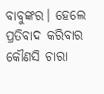ବାବୁଙ୍କର। ହେଲେ ପ୍ରତିବାଦ କରିବାର କୌଣସି ଚାରା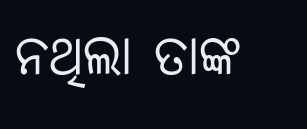ନଥିଲା ତାଙ୍କ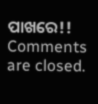ପାଖରେ!!
Comments are closed.